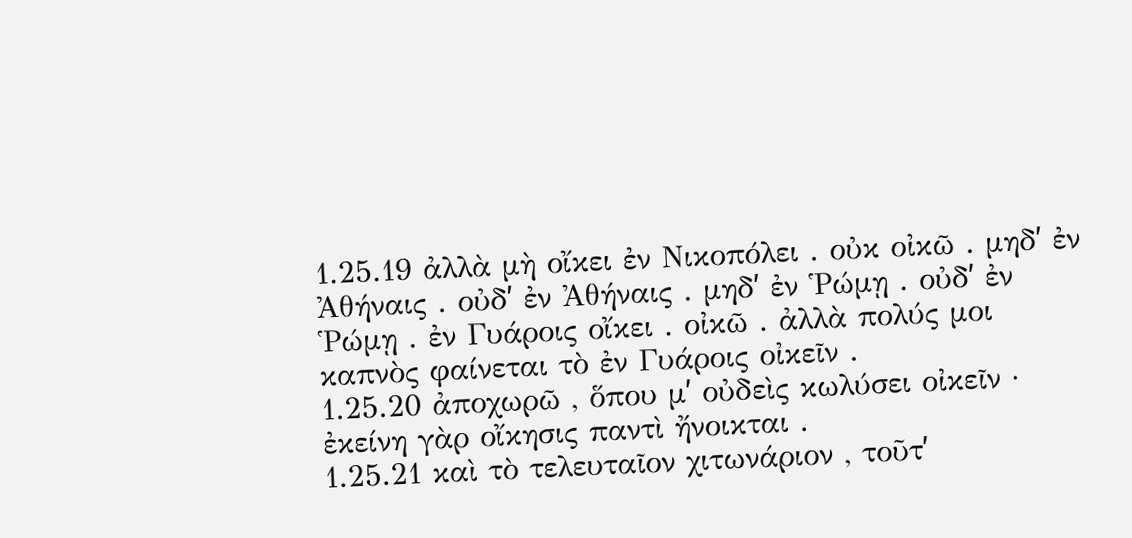1.25.19 ἀλλὰ μὴ οἴκει ἐν Νικοπόλει . οὐκ οἰκῶ . μηδʹ ἐν Ἀθήναις . οὐδʹ ἐν Ἀθήναις . μηδʹ ἐν Ῥώμῃ . οὐδʹ ἐν Ῥώμῃ . ἐν Γυάροις οἴκει . οἰκῶ . ἀλλὰ πολύς μοι καπνὸς φαίνεται τὸ ἐν Γυάροις οἰκεῖν .
1.25.20 ἀποχωρῶ , ὅπου μʹ οὐδεὶς κωλύσει οἰκεῖν · ἐκείνη γὰρ οἴκησις παντὶ ἤνοικται .
1.25.21 καὶ τὸ τελευταῖον χιτωνάριον , τοῦτʹ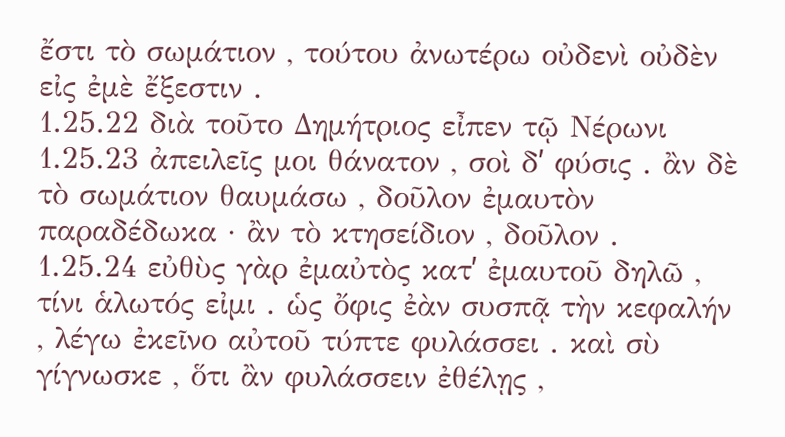ἔστι τὸ σωμάτιον , τούτου ἀνωτέρω οὐδενὶ οὐδὲν εἰς ἐμὲ ἔξεστιν .
1.25.22 διὰ τοῦτο Δημήτριος εἶπεν τῷ Νέρωνι
1.25.23 ἀπειλεῖς μοι θάνατον , σοὶ δʹ φύσις . ἂν δὲ τὸ σωμάτιον θαυμάσω , δοῦλον ἐμαυτὸν παραδέδωκα · ἂν τὸ κτησείδιον , δοῦλον .
1.25.24 εὐθὺς γὰρ ἐμαὐτὸς κατʹ ἐμαυτοῦ δηλῶ , τίνι ἁλωτός εἰμι . ὡς ὄφις ἐὰν συσπᾷ τὴν κεφαλήν , λέγω ἐκεῖνο αὐτοῦ τύπτε φυλάσσει . καὶ σὺ γίγνωσκε , ὅτι ἂν φυλάσσειν ἐθέλῃς ,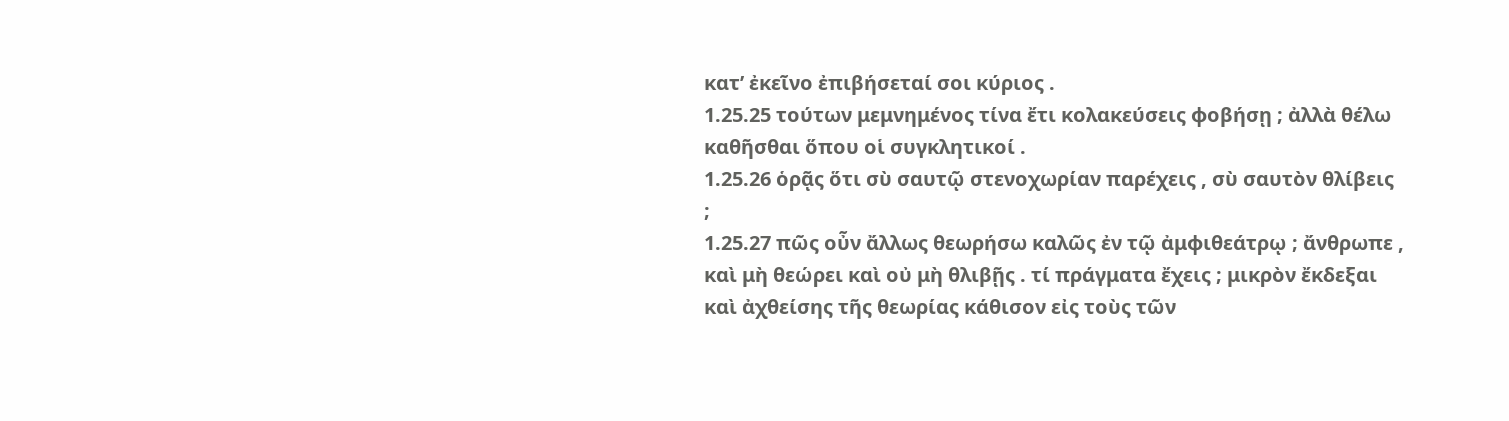κατʹ ἐκεῖνο ἐπιβήσεταί σοι κύριος .
1.25.25 τούτων μεμνημένος τίνα ἔτι κολακεύσεις φοβήσῃ ; ἀλλὰ θέλω καθῆσθαι ὅπου οἱ συγκλητικοί .
1.25.26 ὁρᾷς ὅτι σὺ σαυτῷ στενοχωρίαν παρέχεις , σὺ σαυτὸν θλίβεις ;
1.25.27 πῶς οὖν ἄλλως θεωρήσω καλῶς ἐν τῷ ἀμφιθεάτρῳ ; ἄνθρωπε , καὶ μὴ θεώρει καὶ οὐ μὴ θλιβῇς . τί πράγματα ἔχεις ; μικρὸν ἔκδεξαι καὶ ἀχθείσης τῆς θεωρίας κάθισον εἰς τοὺς τῶν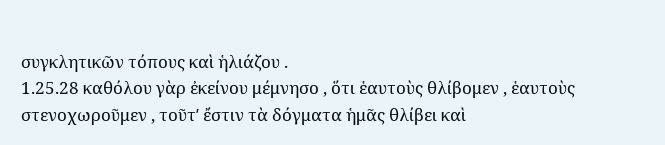συγκλητικῶν τόπους καὶ ἡλιάζου .
1.25.28 καθόλου γὰρ ἐκείνου μέμνησο , ὅτι ἑαυτοὺς θλίβομεν , ἑαυτοὺς στενοχωροῦμεν , τοῦτʹ ἔστιν τὰ δόγματα ἡμᾶς θλίβει καὶ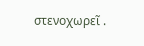στενοχωρεῖ .